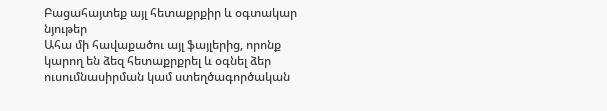Բացահայտեք այլ հետաքրքիր և օգտակար նյութեր
Ահա մի հավաքածու այլ ֆայլերից, որոնք կարող են ձեզ հետաքրքրել և օգնել ձեր ուսումնասիրման կամ ստեղծագործական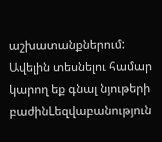աշխատանքներում: Ավելին տեսնելու համար կարող եք գնալ նյութերի բաժինLեզվաբանություն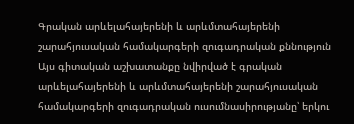Գրական արևելահայերենի և արևմտահայերենի շարահյուսական համակարգերի զուգադրական քննություն
Այս գիտական աշխատանքը նվիրված է գրական արևելահայերենի և արևմտահայերենի շարահյուսական համակարգերի զուգադրական ուսումնասիրությանը՝ երկու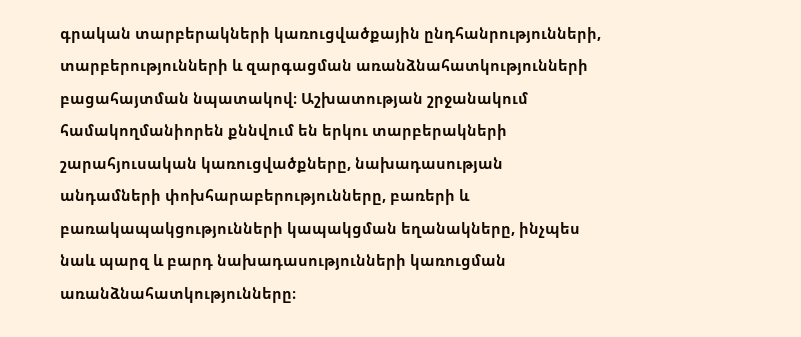գրական տարբերակների կառուցվածքային ընդհանրությունների, տարբերությունների և զարգացման առանձնահատկությունների բացահայտման նպատակով։ Աշխատության շրջանակում համակողմանիորեն քննվում են երկու տարբերակների շարահյուսական կառուցվածքները, նախադասության անդամների փոխհարաբերությունները, բառերի և բառակապակցությունների կապակցման եղանակները, ինչպես նաև պարզ և բարդ նախադասությունների կառուցման առանձնահատկությունները։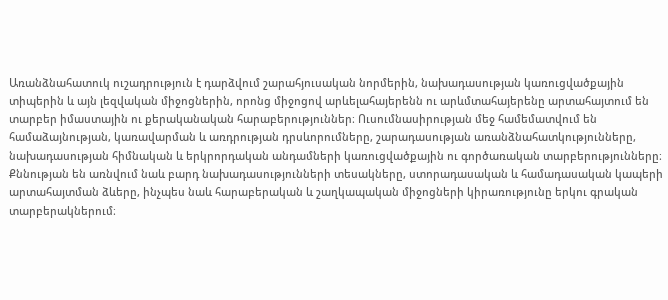Առանձնահատուկ ուշադրություն է դարձվում շարահյուսական նորմերին, նախադասության կառուցվածքային տիպերին և այն լեզվական միջոցներին, որոնց միջոցով արևելահայերենն ու արևմտահայերենը արտահայտում են տարբեր իմաստային ու քերականական հարաբերություններ։ Ուսումնասիրության մեջ համեմատվում են համաձայնության, կառավարման և առդրության դրսևորումները, շարադասության առանձնահատկությունները, նախադասության հիմնական և երկրորդական անդամների կառուցվածքային ու գործառական տարբերությունները։ Քննության են առնվում նաև բարդ նախադասությունների տեսակները, ստորադասական և համադասական կապերի արտահայտման ձևերը, ինչպես նաև հարաբերական և շաղկապական միջոցների կիրառությունը երկու գրական տարբերակներում։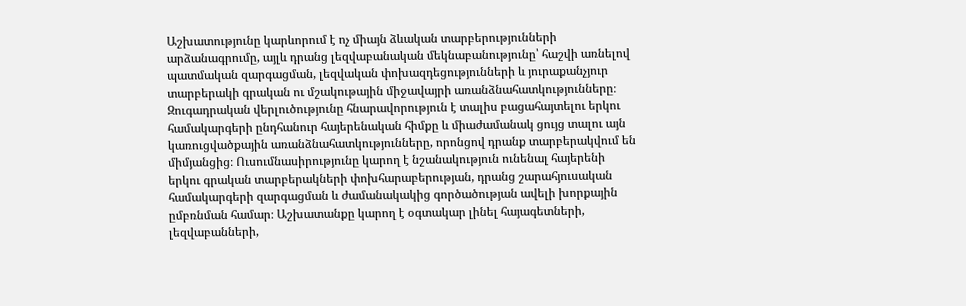Աշխատությունը կարևորում է ոչ միայն ձևական տարբերությունների արձանագրումը, այլև դրանց լեզվաբանական մեկնաբանությունը՝ հաշվի առնելով պատմական զարգացման, լեզվական փոխազդեցությունների և յուրաքանչյուր տարբերակի գրական ու մշակութային միջավայրի առանձնահատկությունները։ Զուգադրական վերլուծությունը հնարավորություն է տալիս բացահայտելու երկու համակարգերի ընդհանուր հայերենական հիմքը և միաժամանակ ցույց տալու այն կառուցվածքային առանձնահատկությունները, որոնցով դրանք տարբերակվում են միմյանցից։ Ուսումնասիրությունը կարող է նշանակություն ունենալ հայերենի երկու գրական տարբերակների փոխհարաբերության, դրանց շարահյուսական համակարգերի զարգացման և ժամանակակից գործածության ավելի խորքային ըմբռնման համար։ Աշխատանքը կարող է օգտակար լինել հայագետների, լեզվաբանների,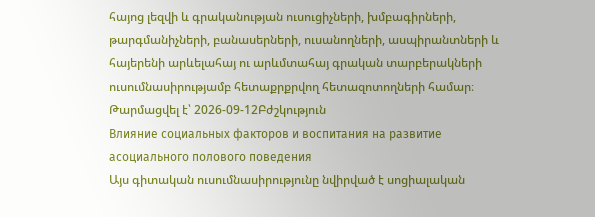հայոց լեզվի և գրականության ուսուցիչների, խմբագիրների, թարգմանիչների, բանասերների, ուսանողների, ասպիրանտների և հայերենի արևելահայ ու արևմտահայ գրական տարբերակների ուսումնասիրությամբ հետաքրքրվող հետազոտողների համար։
Թարմացվել է՝ 2026-09-12Բժշկություն
Влияние социальных факторов и воспитания на развитие асоциального полового поведения
Այս գիտական ուսումնասիրությունը նվիրված է սոցիալական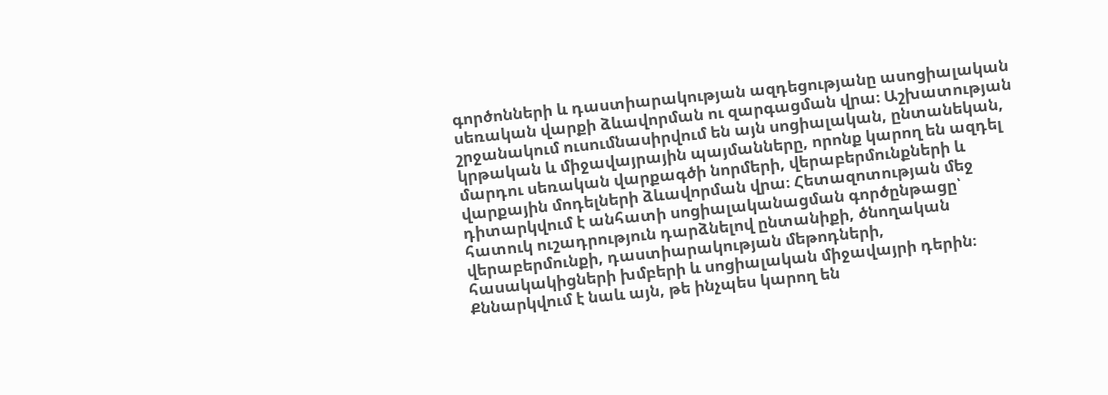գործոնների և դաստիարակության ազդեցությանը ասոցիալական սեռական վարքի ձևավորման ու զարգացման վրա։ Աշխատության շրջանակում ուսումնասիրվում են այն սոցիալական, ընտանեկան, կրթական և միջավայրային պայմանները, որոնք կարող են ազդել մարդու սեռական վարքագծի նորմերի, վերաբերմունքների և վարքային մոդելների ձևավորման վրա։ Հետազոտության մեջ դիտարկվում է անհատի սոցիալականացման գործընթացը՝ հատուկ ուշադրություն դարձնելով ընտանիքի, ծնողական վերաբերմունքի, դաստիարակության մեթոդների, հասակակիցների խմբերի և սոցիալական միջավայրի դերին։ Քննարկվում է նաև այն, թե ինչպես կարող են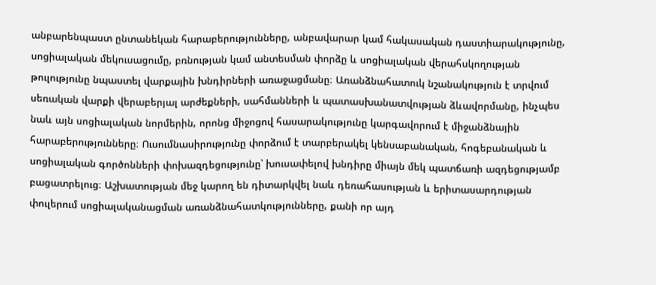անբարենպաստ ընտանեկան հարաբերությունները, անբավարար կամ հակասական դաստիարակությունը, սոցիալական մեկուսացումը, բռնության կամ անտեսման փորձը և սոցիալական վերահսկողության թուլությունը նպաստել վարքային խնդիրների առաջացմանը։ Առանձնահատուկ նշանակություն է տրվում սեռական վարքի վերաբերյալ արժեքների, սահմանների և պատասխանատվության ձևավորմանը, ինչպես նաև այն սոցիալական նորմերին, որոնց միջոցով հասարակությունը կարգավորում է միջանձնային հարաբերությունները։ Ուսումնասիրությունը փորձում է տարբերակել կենսաբանական, հոգեբանական և սոցիալական գործոնների փոխազդեցությունը՝ խուսափելով խնդիրը միայն մեկ պատճառի ազդեցությամբ բացատրելուց։ Աշխատության մեջ կարող են դիտարկվել նաև դեռահասության և երիտասարդության փուլերում սոցիալականացման առանձնահատկությունները, քանի որ այդ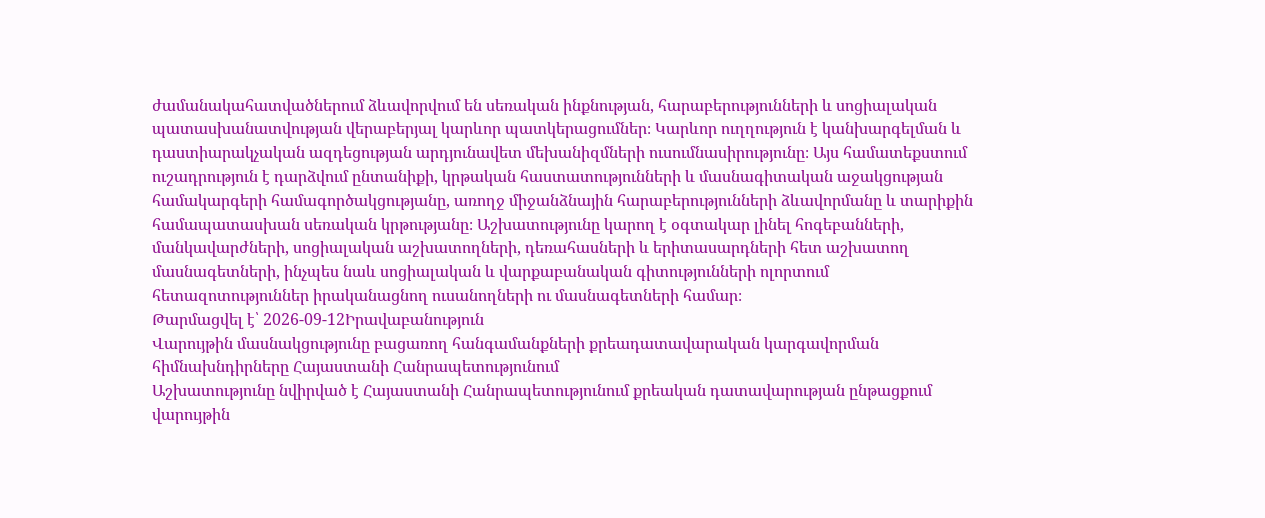ժամանակահատվածներում ձևավորվում են սեռական ինքնության, հարաբերությունների և սոցիալական պատասխանատվության վերաբերյալ կարևոր պատկերացումներ։ Կարևոր ուղղություն է կանխարգելման և դաստիարակչական ազդեցության արդյունավետ մեխանիզմների ուսումնասիրությունը։ Այս համատեքստում ուշադրություն է դարձվում ընտանիքի, կրթական հաստատությունների և մասնագիտական աջակցության համակարգերի համագործակցությանը, առողջ միջանձնային հարաբերությունների ձևավորմանը և տարիքին համապատասխան սեռական կրթությանը։ Աշխատությունը կարող է օգտակար լինել հոգեբանների, մանկավարժների, սոցիալական աշխատողների, դեռահասների և երիտասարդների հետ աշխատող մասնագետների, ինչպես նաև սոցիալական և վարքաբանական գիտությունների ոլորտում հետազոտություններ իրականացնող ուսանողների ու մասնագետների համար։
Թարմացվել է՝ 2026-09-12Իրավաբանություն
Վարույթին մասնակցությունը բացառող հանգամանքների քրեադատավարական կարգավորման հիմնախնդիրները Հայաստանի Հանրապետությունում
Աշխատությունը նվիրված է Հայաստանի Հանրապետությունում քրեական դատավարության ընթացքում վարույթին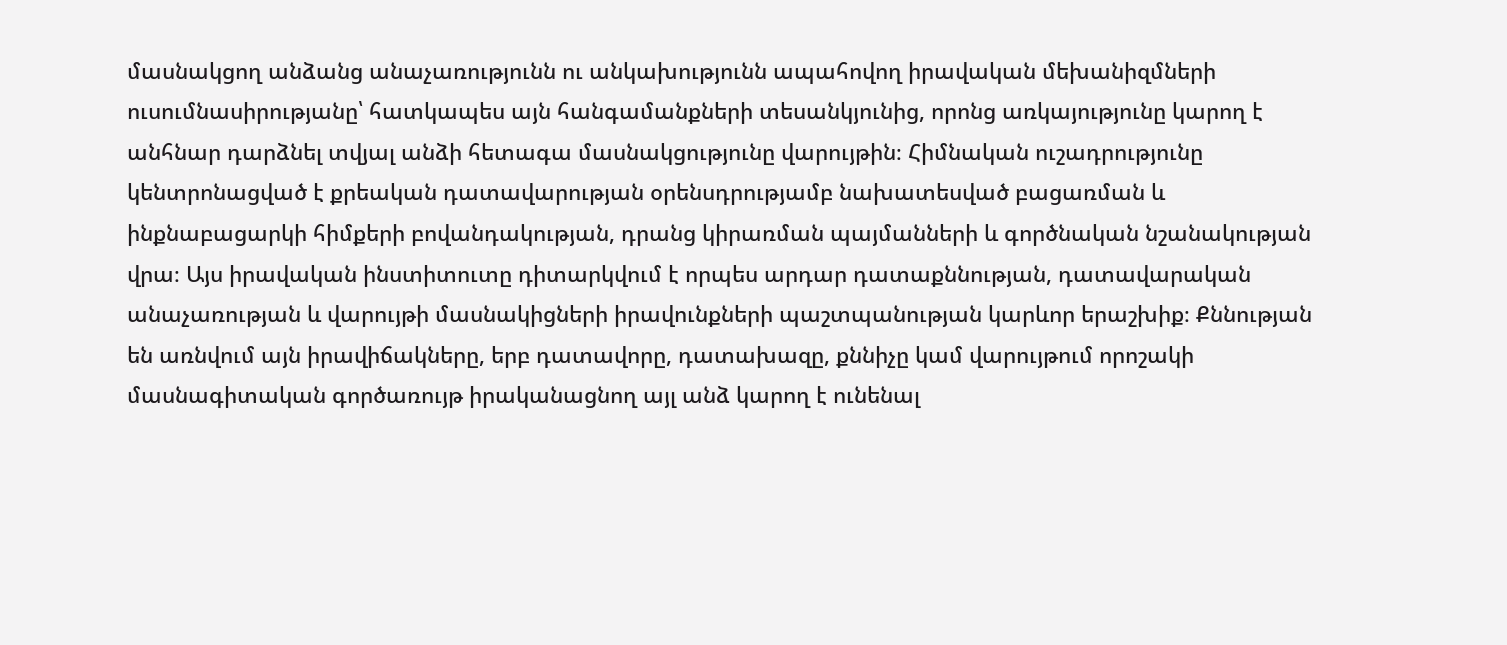մասնակցող անձանց անաչառությունն ու անկախությունն ապահովող իրավական մեխանիզմների ուսումնասիրությանը՝ հատկապես այն հանգամանքների տեսանկյունից, որոնց առկայությունը կարող է անհնար դարձնել տվյալ անձի հետագա մասնակցությունը վարույթին։ Հիմնական ուշադրությունը կենտրոնացված է քրեական դատավարության օրենսդրությամբ նախատեսված բացառման և ինքնաբացարկի հիմքերի բովանդակության, դրանց կիրառման պայմանների և գործնական նշանակության վրա։ Այս իրավական ինստիտուտը դիտարկվում է որպես արդար դատաքննության, դատավարական անաչառության և վարույթի մասնակիցների իրավունքների պաշտպանության կարևոր երաշխիք։ Քննության են առնվում այն իրավիճակները, երբ դատավորը, դատախազը, քննիչը կամ վարույթում որոշակի մասնագիտական գործառույթ իրականացնող այլ անձ կարող է ունենալ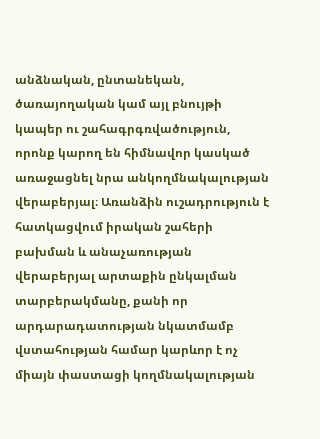անձնական, ընտանեկան, ծառայողական կամ այլ բնույթի կապեր ու շահագրգռվածություն, որոնք կարող են հիմնավոր կասկած առաջացնել նրա անկողմնակալության վերաբերյալ։ Առանձին ուշադրություն է հատկացվում իրական շահերի բախման և անաչառության վերաբերյալ արտաքին ընկալման տարբերակմանը, քանի որ արդարադատության նկատմամբ վստահության համար կարևոր է ոչ միայն փաստացի կողմնակալության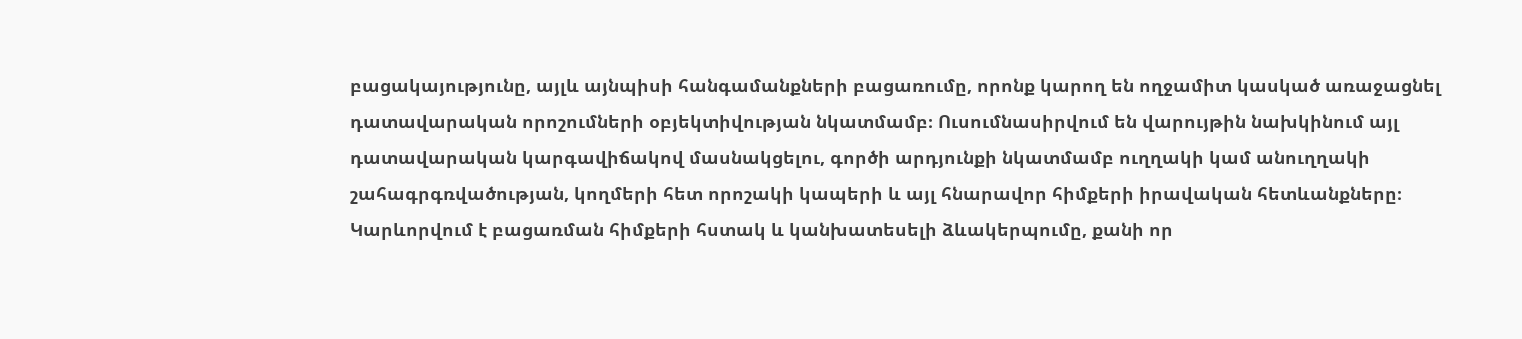բացակայությունը, այլև այնպիսի հանգամանքների բացառումը, որոնք կարող են ողջամիտ կասկած առաջացնել դատավարական որոշումների օբյեկտիվության նկատմամբ։ Ուսումնասիրվում են վարույթին նախկինում այլ դատավարական կարգավիճակով մասնակցելու, գործի արդյունքի նկատմամբ ուղղակի կամ անուղղակի շահագրգռվածության, կողմերի հետ որոշակի կապերի և այլ հնարավոր հիմքերի իրավական հետևանքները։ Կարևորվում է բացառման հիմքերի հստակ և կանխատեսելի ձևակերպումը, քանի որ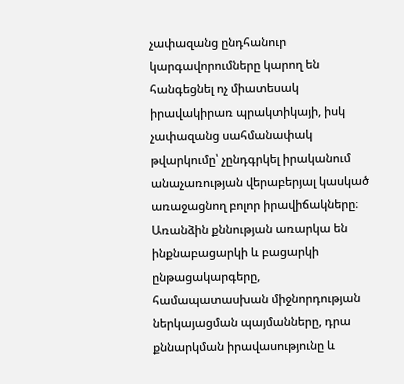չափազանց ընդհանուր կարգավորումները կարող են հանգեցնել ոչ միատեսակ իրավակիրառ պրակտիկայի, իսկ չափազանց սահմանափակ թվարկումը՝ չընդգրկել իրականում անաչառության վերաբերյալ կասկած առաջացնող բոլոր իրավիճակները։ Առանձին քննության առարկա են ինքնաբացարկի և բացարկի ընթացակարգերը, համապատասխան միջնորդության ներկայացման պայմանները, դրա քննարկման իրավասությունը և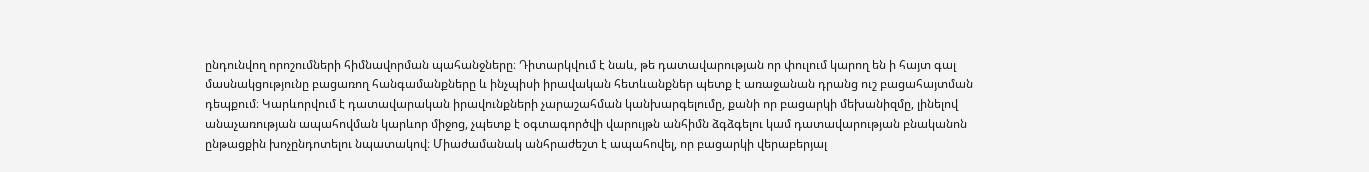ընդունվող որոշումների հիմնավորման պահանջները։ Դիտարկվում է նաև, թե դատավարության որ փուլում կարող են ի հայտ գալ մասնակցությունը բացառող հանգամանքները և ինչպիսի իրավական հետևանքներ պետք է առաջանան դրանց ուշ բացահայտման դեպքում։ Կարևորվում է դատավարական իրավունքների չարաշահման կանխարգելումը, քանի որ բացարկի մեխանիզմը, լինելով անաչառության ապահովման կարևոր միջոց, չպետք է օգտագործվի վարույթն անհիմն ձգձգելու կամ դատավարության բնականոն ընթացքին խոչընդոտելու նպատակով։ Միաժամանակ անհրաժեշտ է ապահովել, որ բացարկի վերաբերյալ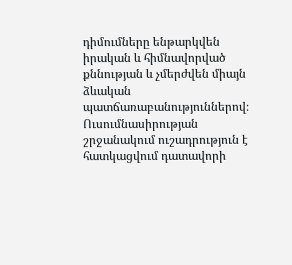դիմումները ենթարկվեն իրական և հիմնավորված քննության և չմերժվեն միայն ձևական պատճառաբանություններով։ Ուսումնասիրության շրջանակում ուշադրություն է հատկացվում դատավորի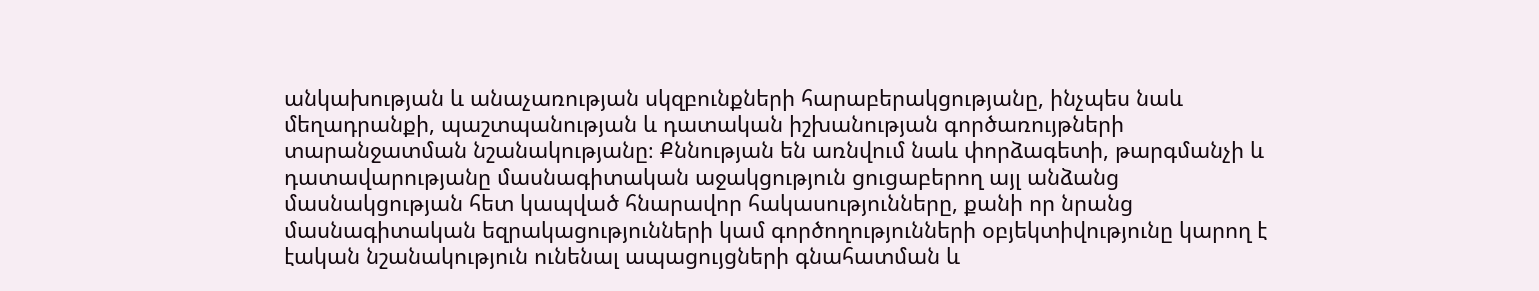անկախության և անաչառության սկզբունքների հարաբերակցությանը, ինչպես նաև մեղադրանքի, պաշտպանության և դատական իշխանության գործառույթների տարանջատման նշանակությանը։ Քննության են առնվում նաև փորձագետի, թարգմանչի և դատավարությանը մասնագիտական աջակցություն ցուցաբերող այլ անձանց մասնակցության հետ կապված հնարավոր հակասությունները, քանի որ նրանց մասնագիտական եզրակացությունների կամ գործողությունների օբյեկտիվությունը կարող է էական նշանակություն ունենալ ապացույցների գնահատման և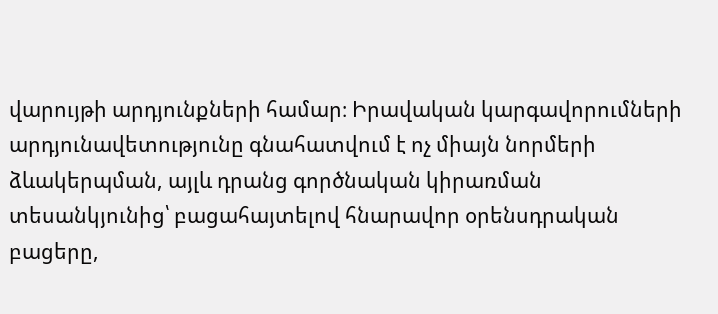վարույթի արդյունքների համար։ Իրավական կարգավորումների արդյունավետությունը գնահատվում է ոչ միայն նորմերի ձևակերպման, այլև դրանց գործնական կիրառման տեսանկյունից՝ բացահայտելով հնարավոր օրենսդրական բացերը,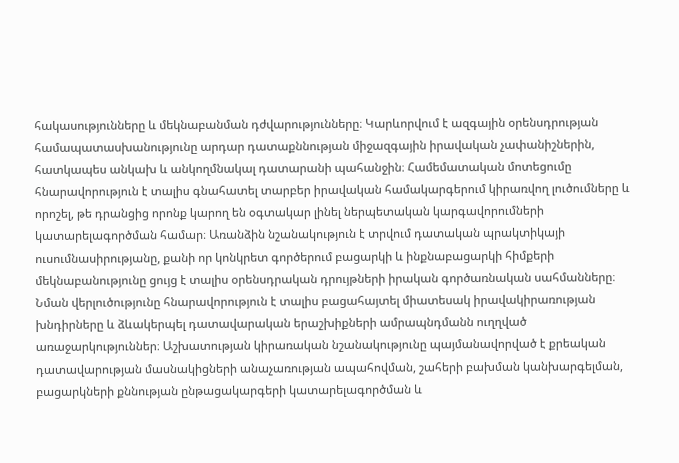հակասությունները և մեկնաբանման դժվարությունները։ Կարևորվում է ազգային օրենսդրության համապատասխանությունը արդար դատաքննության միջազգային իրավական չափանիշներին, հատկապես անկախ և անկողմնակալ դատարանի պահանջին։ Համեմատական մոտեցումը հնարավորություն է տալիս գնահատել տարբեր իրավական համակարգերում կիրառվող լուծումները և որոշել, թե դրանցից որոնք կարող են օգտակար լինել ներպետական կարգավորումների կատարելագործման համար։ Առանձին նշանակություն է տրվում դատական պրակտիկայի ուսումնասիրությանը, քանի որ կոնկրետ գործերում բացարկի և ինքնաբացարկի հիմքերի մեկնաբանությունը ցույց է տալիս օրենսդրական դրույթների իրական գործառնական սահմանները։ Նման վերլուծությունը հնարավորություն է տալիս բացահայտել միատեսակ իրավակիրառության խնդիրները և ձևակերպել դատավարական երաշխիքների ամրապնդմանն ուղղված առաջարկություններ։ Աշխատության կիրառական նշանակությունը պայմանավորված է քրեական դատավարության մասնակիցների անաչառության ապահովման, շահերի բախման կանխարգելման, բացարկների քննության ընթացակարգերի կատարելագործման և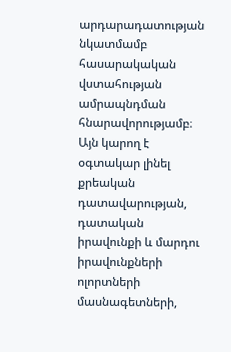արդարադատության նկատմամբ հասարակական վստահության ամրապնդման հնարավորությամբ։ Այն կարող է օգտակար լինել քրեական դատավարության, դատական իրավունքի և մարդու իրավունքների ոլորտների մասնագետների,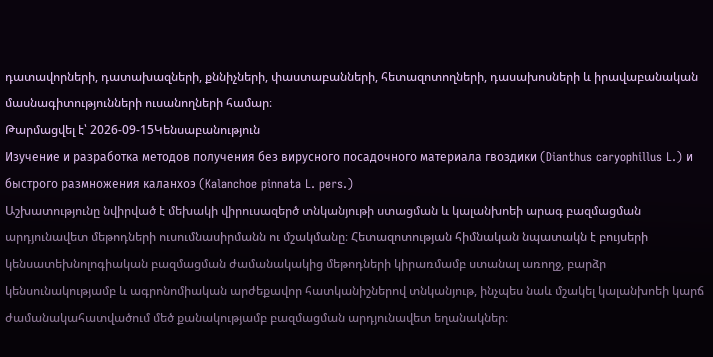դատավորների, դատախազների, քննիչների, փաստաբանների, հետազոտողների, դասախոսների և իրավաբանական մասնագիտությունների ուսանողների համար։
Թարմացվել է՝ 2026-09-15Կենսաբանություն
Изучение и разработка методов получения без вирусного посадочного материала гвоздики (Dianthus caryophillus L.) и быстрого размножения каланхоэ (Kalanchoe pinnata L. pers.)
Աշխատությունը նվիրված է մեխակի վիրուսազերծ տնկանյութի ստացման և կալանխոեի արագ բազմացման արդյունավետ մեթոդների ուսումնասիրմանն ու մշակմանը։ Հետազոտության հիմնական նպատակն է բույսերի կենսատեխնոլոգիական բազմացման ժամանակակից մեթոդների կիրառմամբ ստանալ առողջ, բարձր կենսունակությամբ և ագրոնոմիական արժեքավոր հատկանիշներով տնկանյութ, ինչպես նաև մշակել կալանխոեի կարճ ժամանակահատվածում մեծ քանակությամբ բազմացման արդյունավետ եղանակներ։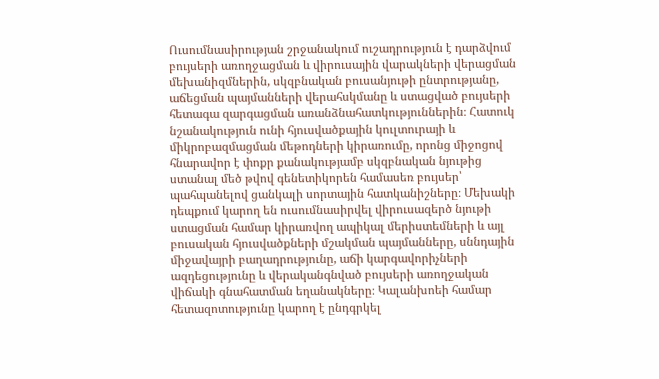Ուսումնասիրության շրջանակում ուշադրություն է դարձվում բույսերի առողջացման և վիրուսային վարակների վերացման մեխանիզմներին, սկզբնական բուսանյութի ընտրությանը, աճեցման պայմանների վերահսկմանը և ստացված բույսերի հետագա զարգացման առանձնահատկություններին։ Հատուկ նշանակություն ունի հյուսվածքային կուլտուրայի և միկրոբազմացման մեթոդների կիրառումը, որոնց միջոցով հնարավոր է փոքր քանակությամբ սկզբնական նյութից ստանալ մեծ թվով գենետիկորեն համասեռ բույսեր՝ պահպանելով ցանկալի սորտային հատկանիշները։ Մեխակի դեպքում կարող են ուսումնասիրվել վիրուսազերծ նյութի ստացման համար կիրառվող ապիկալ մերիստեմների և այլ բուսական հյուսվածքների մշակման պայմանները, սննդային միջավայրի բաղադրությունը, աճի կարգավորիչների ազդեցությունը և վերականգնված բույսերի առողջական վիճակի գնահատման եղանակները։ Կալանխոեի համար հետազոտությունը կարող է ընդգրկել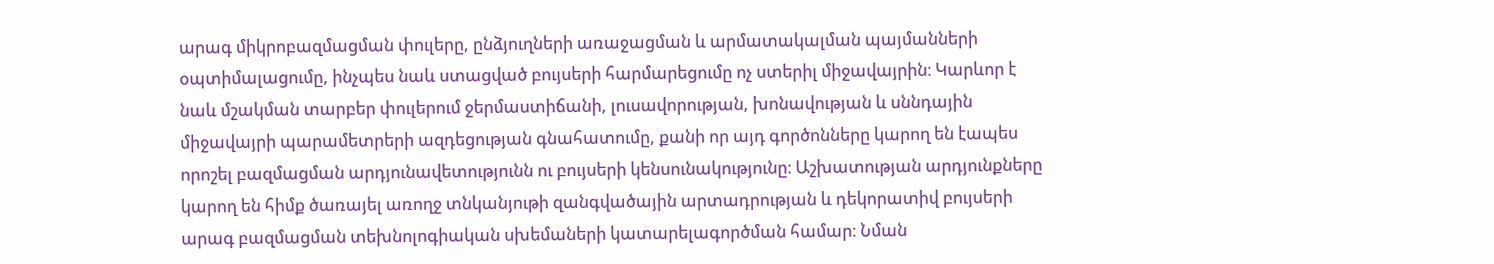արագ միկրոբազմացման փուլերը, ընձյուղների առաջացման և արմատակալման պայմանների օպտիմալացումը, ինչպես նաև ստացված բույսերի հարմարեցումը ոչ ստերիլ միջավայրին։ Կարևոր է նաև մշակման տարբեր փուլերում ջերմաստիճանի, լուսավորության, խոնավության և սննդային միջավայրի պարամետրերի ազդեցության գնահատումը, քանի որ այդ գործոնները կարող են էապես որոշել բազմացման արդյունավետությունն ու բույսերի կենսունակությունը։ Աշխատության արդյունքները կարող են հիմք ծառայել առողջ տնկանյութի զանգվածային արտադրության և դեկորատիվ բույսերի արագ բազմացման տեխնոլոգիական սխեմաների կատարելագործման համար։ Նման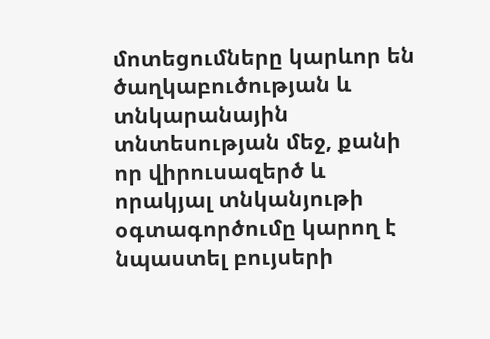մոտեցումները կարևոր են ծաղկաբուծության և տնկարանային տնտեսության մեջ, քանի որ վիրուսազերծ և որակյալ տնկանյութի օգտագործումը կարող է նպաստել բույսերի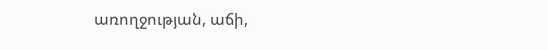առողջության, աճի,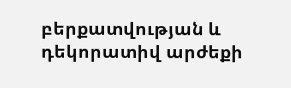բերքատվության և դեկորատիվ արժեքի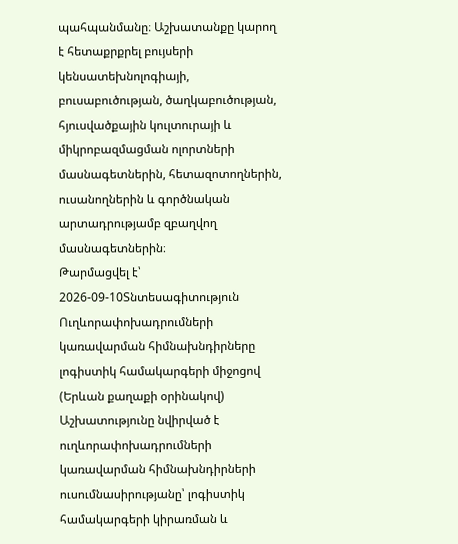պահպանմանը։ Աշխատանքը կարող է հետաքրքրել բույսերի կենսատեխնոլոգիայի, բուսաբուծության, ծաղկաբուծության, հյուսվածքային կուլտուրայի և միկրոբազմացման ոլորտների մասնագետներին, հետազոտողներին, ուսանողներին և գործնական արտադրությամբ զբաղվող մասնագետներին։
Թարմացվել է՝ 2026-09-10Տնտեսագիտություն
Ուղևորափոխադրումների կառավարման հիմնախնդիրները լոգիստիկ համակարգերի միջոցով (Երևան քաղաքի օրինակով)
Աշխատությունը նվիրված է ուղևորափոխադրումների կառավարման հիմնախնդիրների ուսումնասիրությանը՝ լոգիստիկ համակարգերի կիրառման և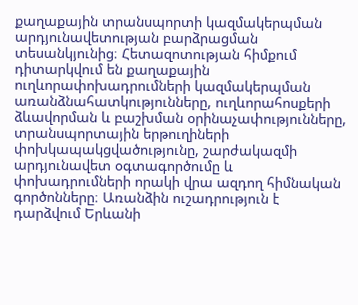քաղաքային տրանսպորտի կազմակերպման արդյունավետության բարձրացման տեսանկյունից։ Հետազոտության հիմքում դիտարկվում են քաղաքային ուղևորափոխադրումների կազմակերպման առանձնահատկությունները, ուղևորահոսքերի ձևավորման և բաշխման օրինաչափությունները, տրանսպորտային երթուղիների փոխկապակցվածությունը, շարժակազմի արդյունավետ օգտագործումը և փոխադրումների որակի վրա ազդող հիմնական գործոնները։ Առանձին ուշադրություն է դարձվում Երևանի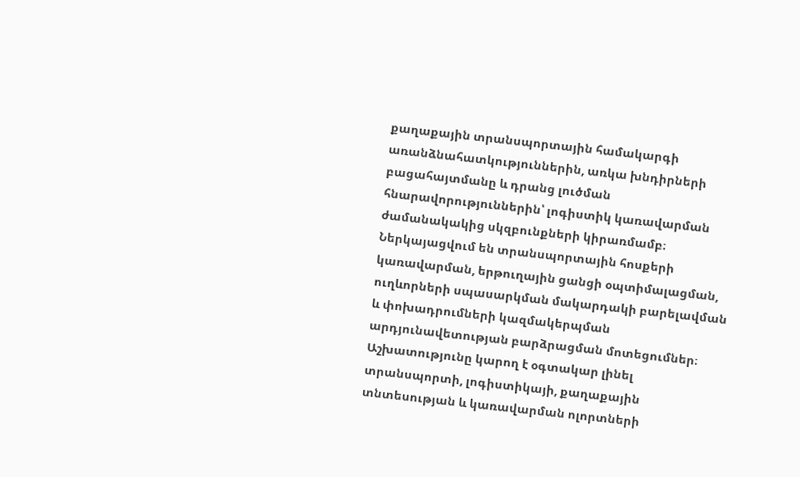քաղաքային տրանսպորտային համակարգի առանձնահատկություններին, առկա խնդիրների բացահայտմանը և դրանց լուծման հնարավորություններին՝ լոգիստիկ կառավարման ժամանակակից սկզբունքների կիրառմամբ։ Ներկայացվում են տրանսպորտային հոսքերի կառավարման, երթուղային ցանցի օպտիմալացման, ուղևորների սպասարկման մակարդակի բարելավման և փոխադրումների կազմակերպման արդյունավետության բարձրացման մոտեցումներ։ Աշխատությունը կարող է օգտակար լինել տրանսպորտի, լոգիստիկայի, քաղաքային տնտեսության և կառավարման ոլորտների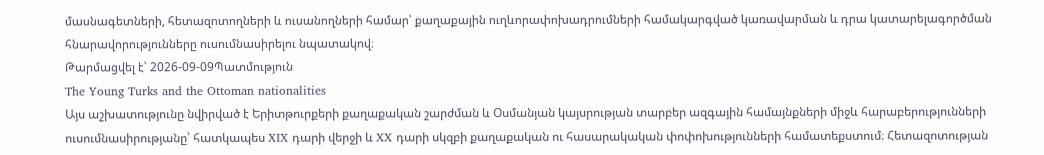մասնագետների, հետազոտողների և ուսանողների համար՝ քաղաքային ուղևորափոխադրումների համակարգված կառավարման և դրա կատարելագործման հնարավորությունները ուսումնասիրելու նպատակով։
Թարմացվել է՝ 2026-09-09Պատմություն
The Young Turks and the Ottoman nationalities
Այս աշխատությունը նվիրված է Երիտթուրքերի քաղաքական շարժման և Օսմանյան կայսրության տարբեր ազգային համայնքների միջև հարաբերությունների ուսումնասիրությանը՝ հատկապես XIX դարի վերջի և XX դարի սկզբի քաղաքական ու հասարակական փոփոխությունների համատեքստում։ Հետազոտության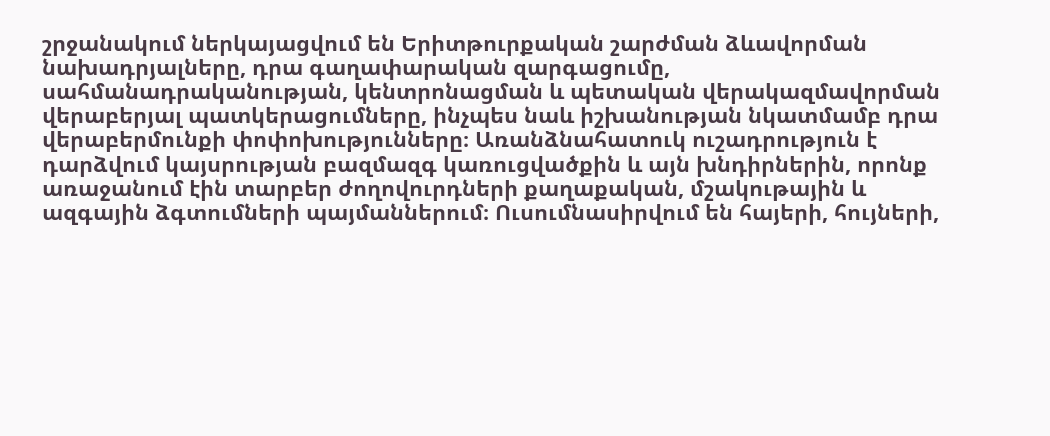շրջանակում ներկայացվում են Երիտթուրքական շարժման ձևավորման նախադրյալները, դրա գաղափարական զարգացումը, սահմանադրականության, կենտրոնացման և պետական վերակազմավորման վերաբերյալ պատկերացումները, ինչպես նաև իշխանության նկատմամբ դրա վերաբերմունքի փոփոխությունները։ Առանձնահատուկ ուշադրություն է դարձվում կայսրության բազմազգ կառուցվածքին և այն խնդիրներին, որոնք առաջանում էին տարբեր ժողովուրդների քաղաքական, մշակութային և ազգային ձգտումների պայմաններում։ Ուսումնասիրվում են հայերի, հույների,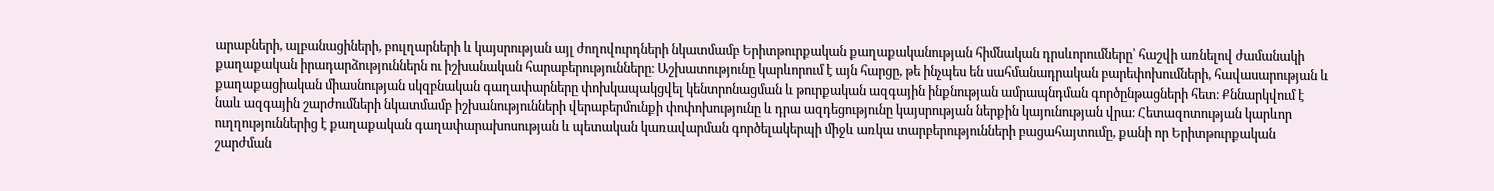արաբների, ալբանացիների, բուլղարների և կայսրության այլ ժողովուրդների նկատմամբ Երիտթուրքական քաղաքականության հիմնական դրսևորումները՝ հաշվի առնելով ժամանակի քաղաքական իրադարձություններն ու իշխանական հարաբերությունները։ Աշխատությունը կարևորում է այն հարցը, թե ինչպես են սահմանադրական բարեփոխումների, հավասարության և քաղաքացիական միասնության սկզբնական գաղափարները փոխկապակցվել կենտրոնացման և թուրքական ազգային ինքնության ամրապնդման գործընթացների հետ։ Քննարկվում է նաև ազգային շարժումների նկատմամբ իշխանությունների վերաբերմունքի փոփոխությունը և դրա ազդեցությունը կայսրության ներքին կայունության վրա։ Հետազոտության կարևոր ուղղություններից է քաղաքական գաղափարախոսության և պետական կառավարման գործելակերպի միջև առկա տարբերությունների բացահայտումը, քանի որ Երիտթուրքական շարժման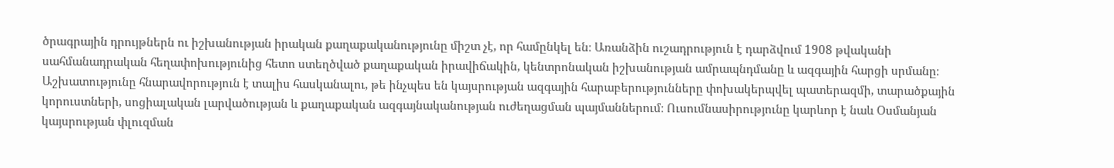ծրագրային դրույթներն ու իշխանության իրական քաղաքականությունը միշտ չէ, որ համընկել են։ Առանձին ուշադրություն է դարձվում 1908 թվականի սահմանադրական հեղափոխությունից հետո ստեղծված քաղաքական իրավիճակին, կենտրոնական իշխանության ամրապնդմանը և ազգային հարցի սրմանը։ Աշխատությունը հնարավորություն է տալիս հասկանալու, թե ինչպես են կայսրության ազգային հարաբերությունները փոխակերպվել պատերազմի, տարածքային կորուստների, սոցիալական լարվածության և քաղաքական ազգայնականության ուժեղացման պայմաններում։ Ուսումնասիրությունը կարևոր է նաև Օսմանյան կայսրության փլուզման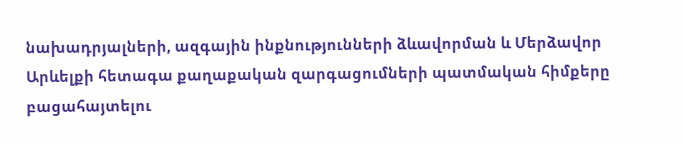նախադրյալների, ազգային ինքնությունների ձևավորման և Մերձավոր Արևելքի հետագա քաղաքական զարգացումների պատմական հիմքերը բացահայտելու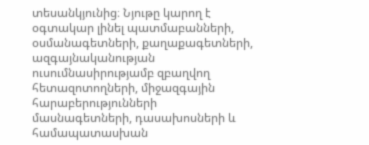տեսանկյունից։ Նյութը կարող է օգտակար լինել պատմաբանների, օսմանագետների, քաղաքագետների, ազգայնականության ուսումնասիրությամբ զբաղվող հետազոտողների, միջազգային հարաբերությունների մասնագետների, դասախոսների և համապատասխան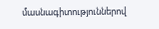մասնագիտություններով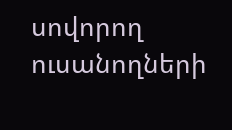սովորող ուսանողների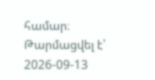համար։
Թարմացվել է՝ 2026-09-13